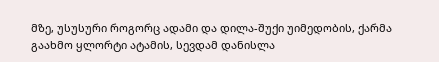მზე, უსუსური როგორც ადამი და დილა-შუქი უიმედობის, ქარმა გაახმო ყლორტი ატამის, სევდამ დანისლა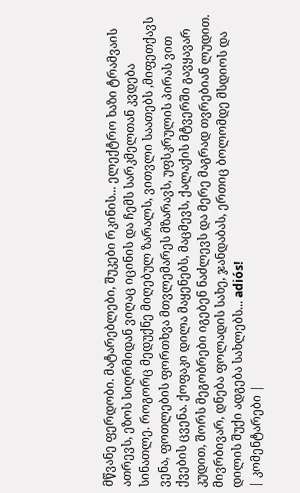მწვანე ფერდობი. მატარებლები, შუკები რკინის... ელექტრო ხაზი ტრამვაის ათრევს, ეზოს სიღრმიდან ვიღაც იცინის და ჩემს სარკმელთან კვდება სინათლე. როგორც მედუქნე მიღებულ ზარალს, ვითვლი საათებს ,მიფეთქავს ვენა, ფოთლების ფორთხვა მთვლემარეს მზარავს, უფსკრულის პირას ვით ქვების ცვენა. ქოფაკი დილა მაყენებს, მაცმევს, ქალაქის მტვერში გავყავარ კუდით, შორს მეგობრები იგებენ ნაძლევს და მერე მაგრად თვრებიან ლუდით. მივრბივარ, დნება ფოლადის სახე, ჯანდაბას, ერთიც ბოლომდე მსდიოს და დილის შუქი ადგება სახლებს... adiós!
| კომენტარები |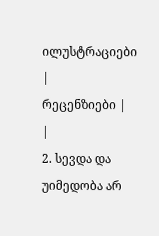ილუსტრაციები |
რეცენზიები |
|
2. სევდა და უიმედობა არ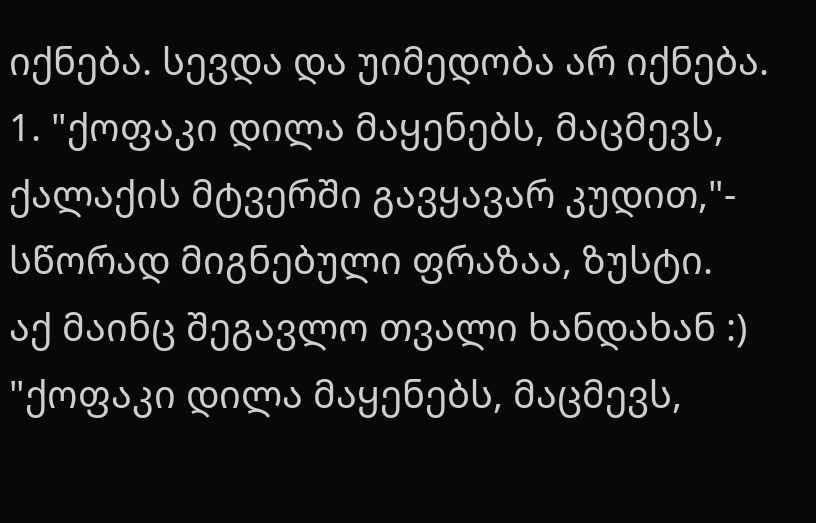იქნება. სევდა და უიმედობა არ იქნება.
1. "ქოფაკი დილა მაყენებს, მაცმევს, ქალაქის მტვერში გავყავარ კუდით,"- სწორად მიგნებული ფრაზაა, ზუსტი.
აქ მაინც შეგავლო თვალი ხანდახან :)
"ქოფაკი დილა მაყენებს, მაცმევს,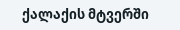ქალაქის მტვერში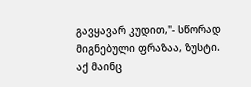გავყავარ კუდით,"- სწორად მიგნებული ფრაზაა, ზუსტი.
აქ მაინც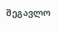შეგავლო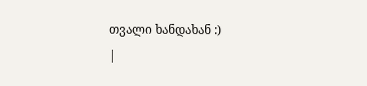თვალი ხანდახან :)
|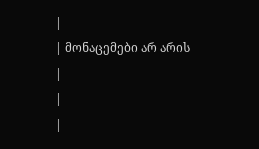|
| მონაცემები არ არის |
|
|